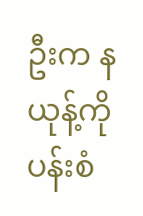ဦးက နယုန့်ကို ပန်းစံ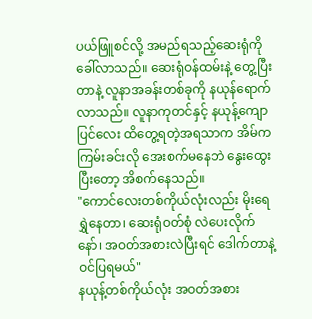ပယ်ဖြူစင်လို့ အမည်ရသည့်ဆေးရုံကို ခေါ်လာသည်။ ဆေးရုံဝန်ထမ်းနဲ့ တွေ့ပြီးတာနဲ့ လူနာအခန်းတစ်ခုကို နယုန်ရောက်လာသည်။ လူနာကုတင်နှင့် နယုန့်ကျောပြင်လေး ထိတွေ့ရတဲ့အရသာက အိမ်က ကြမ်းခင်းလို အေးစက်မနေဘဲ နွေးထွေးပြီးတော့ အိစက်နေသည်။
"ကောင်လေးတစ်ကိုယ်လုံးလည်း မိုးရေရွှဲနေတာ၊ ဆေးရုံဝတ်စုံ လဲပေးလိုက်နော်၊ အဝတ်အစားလဲပြီးရင် ဒေါက်တာနဲ့ ဝင်ပြရမယ်"
နယုန့်တစ်ကိုယ်လုံး အဝတ်အစား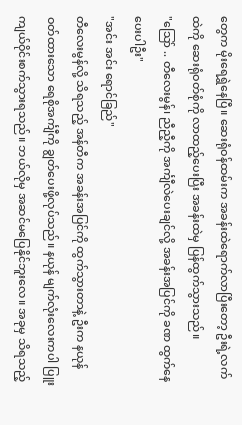တွေက မိုးရေရွှဲနေပြီ။ ဆေးရုံဝန်ထမ်းက အခန်းထဲရောက်လာပြီးတော့ ဦးရဲ့လက်ထဲကို ဆေးရုံဝတ်စုံကို လာထည့်ပေးပြီး အခန်းထဲမှ ပြန်ထွက်သွားသည်။
"သြော် .. တီလေးမွန်၊ ညီညီ့ကို အင်္ကျီလဲပေးချင်လို့ အခန်းအပြင်ကို ခဏ ထွက်နေပေးပါဦး"
"အင်း အင်း ရောင်ခြည်"
တီလေးမွန်လို့ သိရသည့် အန်တီက အခန်းအပြင်ကို ထွက်သွားတာနဲ့ ဦးက နယုန်ဝတ်ထားသော ရေစိုအင်္ကျီကို ချွတ်ပေးဖို့လုပ်သည်။ နယုန် မျက်လုံးလေးကပါ ပြူးကျယ်ဝိုင်းစက်သွားရသည်။ ဘယ်လိုမှ အဆင်မပြေနိုင်ဘူးလေ။ အခုမှ သိရသည့်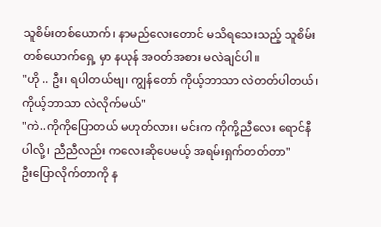သူစိမ်းတစ်ယောက်၊ နာမည်လေးတောင် မသိရသေးသည့် သူစိမ်းတစ်ယောက်ရှေ့ မှာ နယုန် အဝတ်အစား မလဲချင်ပါ။
"ဟို .. ဦး၊ ရပါတယ်ဗျ၊ ကျွန်တော် ကိုယ့်ဘာသာ လဲတတ်ပါတယ်၊ ကိုယ့်ဘာသာ လဲလိုက်မယ်"
"ကဲ..ကိုကိုပြောတယ် မဟုတ်လား၊ မင်းက ကိုကို့ညီလေး ရောင်နီပါလို့၊ ညီညီလည်း ကလေးဆိုပေမယ့် အရမ်းရှက်တတ်တာ"
ဦးပြောလိုက်တာကို န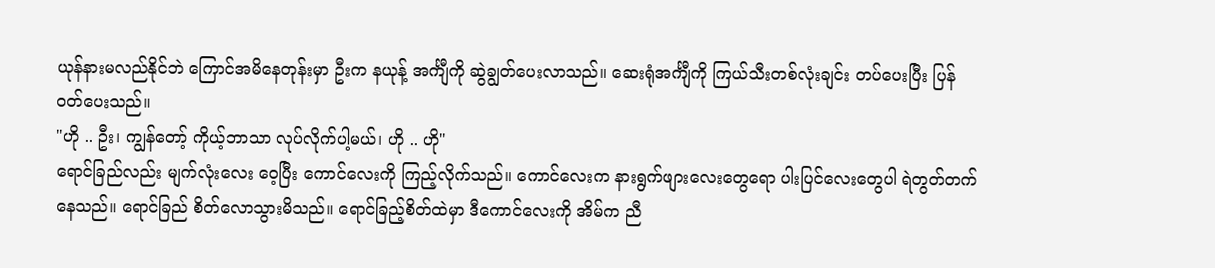ယုန်နားမလည်နိုင်ဘဲ ကြောင်အမိနေတုန်းမှာ ဦးက နယုန့် အင်္ကျီကို ဆွဲချွတ်ပေးလာသည်။ ဆေးရုံအင်္ကျီကို ကြယ်သီးတစ်လုံးချင်း တပ်ပေးပြီး ပြန်ဝတ်ပေးသည်။
"ဟို .. ဦး၊ ကျွန်တော့် ကိုယ့်ဘာသာ လုပ်လိုက်ပါ့မယ်၊ ဟို .. ဟို"
ရောင်ခြည်လည်း မျက်လုံးလေး ဝေ့ပြီး ကောင်လေးကို ကြည့်လိုက်သည်။ ကောင်လေးက နားရွက်ဖျားလေးတွေရော ပါးပြင်လေးတွေပါ ရဲတွတ်တက်နေသည်။ ရောင်ခြည် စိတ်လောသွားမိသည်။ ရောင်ခြည့်စိတ်ထဲမှာ ဒီကောင်လေးကို အိမ်က ညီ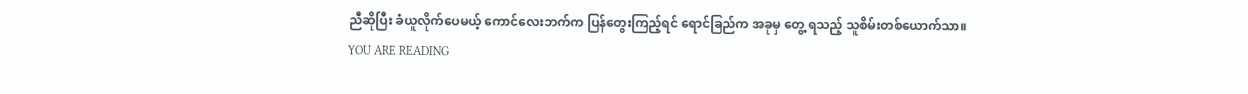ညီဆိုပြီး ခံယူလိုက်ပေမယ့် ကောင်လေးဘက်က ပြန်တွေးကြည့်ရင် ရောင်ခြည်က အခုမှ တွေ့ ရသည့် သူစိမ်းတစ်ယောက်သာ။
YOU ARE READING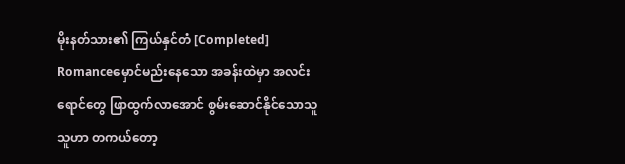မိုးနတ်သား၏ ကြယ်နှင်တံ [Completed]
Romanceမှောင်မည်းနေသော အခန်းထဲမှာ အလင်းရောင်တွေ ဖြာထွက်လာအောင် စွမ်းဆောင်နိုင်သောသူ သူဟာ တကယ်တော့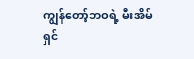ကျွန်တော့်ဘဝရဲ့ မီးအိမ်ရှင်